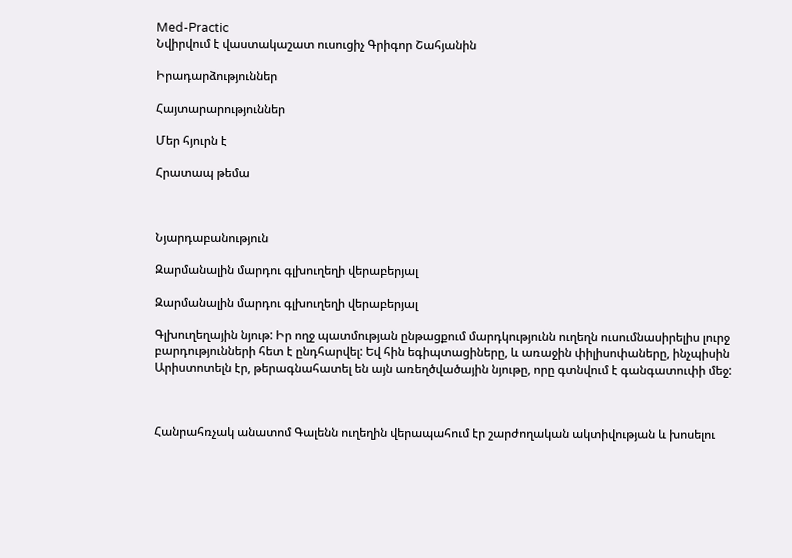Med-Practic
Նվիրվում է վաստակաշատ ուսուցիչ Գրիգոր Շահյանին

Իրադարձություններ

Հայտարարություններ

Մեր հյուրն է

Հրատապ թեմա



Նյարդաբանություն

Զարմանալին մարդու գլխուղեղի վերաբերյալ

Զարմանալին մարդու գլխուղեղի վերաբերյալ

Գլխուղեղային նյութ: Իր ողջ պատմության ընթացքում մարդկությունն ուղեղն ուսումնասիրելիս լուրջ բարդությունների հետ է ընդհարվել: Եվ հին եգիպտացիները, և առաջին փիլիսոփաները, ինչպիսին Արիստոտելն էր, թերագնահատել են այն առեղծվածային նյութը, որը գտնվում է գանգատուփի մեջ:



Հանրահռչակ անատոմ Գալենն ուղեղին վերապահում էր շարժողական ակտիվության և խոսելու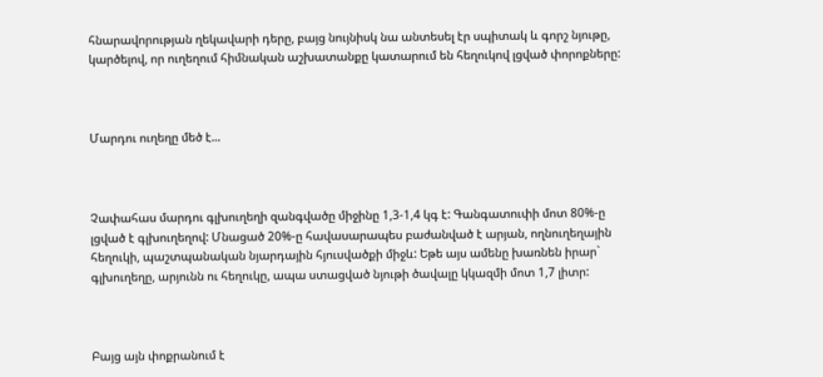հնարավորության ղեկավարի դերը, բայց նույնիսկ նա անտեսել էր սպիտակ և գորշ նյութը, կարծելով, որ ուղեղում հիմնական աշխատանքը կատարում են հեղուկով լցված փորոքները:



Մարդու ուղեղը մեծ է...



Չափահաս մարդու գլխուղեղի զանգվածը միջինը 1,3-1,4 կգ է: Գանգատուփի մոտ 80%-ը լցված է գլխուղեղով: Մնացած 20%-ը հավասարապես բաժանված է արյան, ողնուղեղային հեղուկի, պաշտպանական նյարդային հյուսվածքի միջև: Եթե այս ամենը խառնեն իրար` գլխուղեղը, արյունն ու հեղուկը, ապա ստացված նյութի ծավալը կկազմի մոտ 1,7 լիտր:



Բայց այն փոքրանում է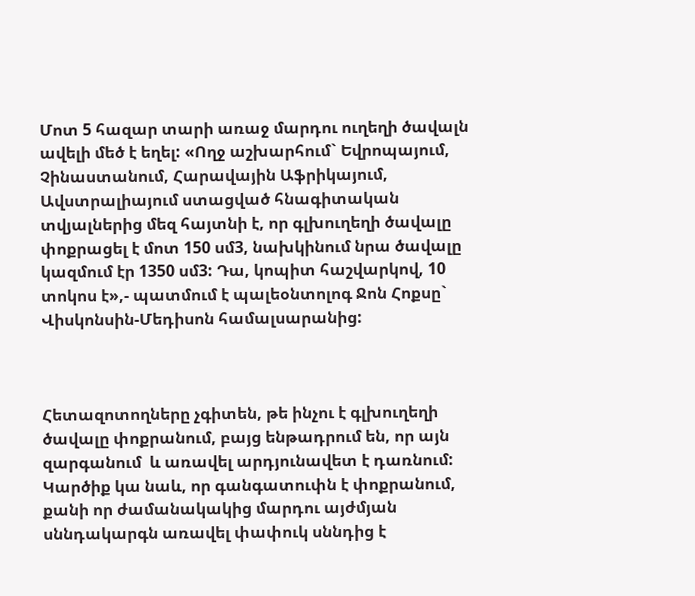Մոտ 5 հազար տարի առաջ մարդու ուղեղի ծավալն ավելի մեծ է եղել: «Ողջ աշխարհում` Եվրոպայում, Չինաստանում, Հարավային Աֆրիկայում, Ավստրալիայում ստացված հնագիտական տվյալներից մեզ հայտնի է, որ գլխուղեղի ծավալը փոքրացել է մոտ 150 սմ3, նախկինում նրա ծավալը կազմում էր 1350 սմ3: Դա, կոպիտ հաշվարկով, 10 տոկոս է»,- պատմում է պալեօնտոլոգ Ջոն Հոքսը` Վիսկոնսին-Մեդիսոն համալսարանից:



Հետազոտողները չգիտեն, թե ինչու է գլխուղեղի ծավալը փոքրանում, բայց ենթադրում են, որ այն զարգանում  և առավել արդյունավետ է դառնում: Կարծիք կա նաև, որ գանգատուփն է փոքրանում, քանի որ ժամանակակից մարդու այժմյան սննդակարգն առավել փափուկ սննդից է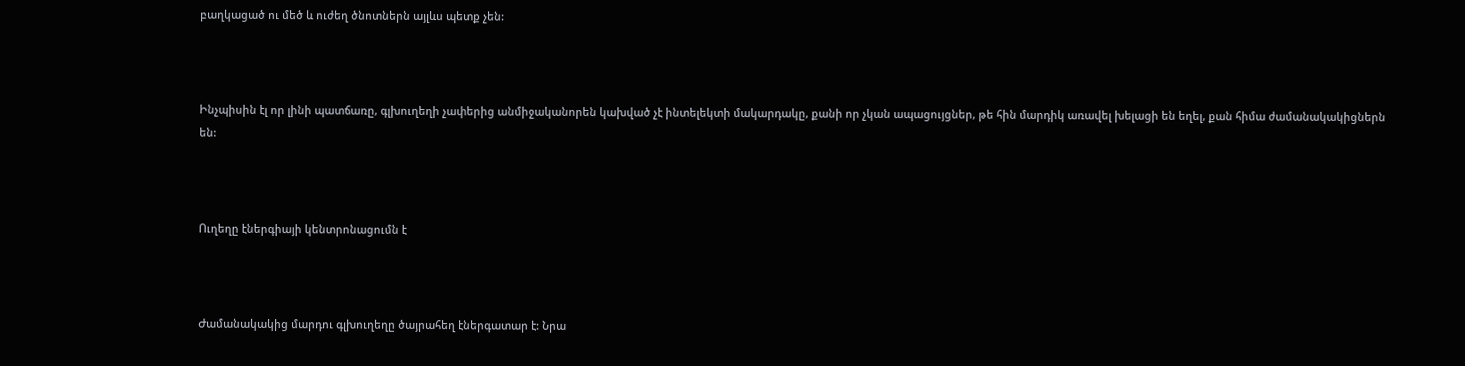բաղկացած ու մեծ և ուժեղ ծնոտներն այլևս պետք չեն:



Ինչպիսին էլ որ լինի պատճառը, գլխուղեղի չափերից անմիջականորեն կախված չէ ինտելեկտի մակարդակը, քանի որ չկան ապացույցներ, թե հին մարդիկ առավել խելացի են եղել, քան հիմա ժամանակակիցներն են:



Ուղեղը էներգիայի կենտրոնացումն է



Ժամանակակից մարդու գլխուղեղը ծայրահեղ էներգատար է: Նրա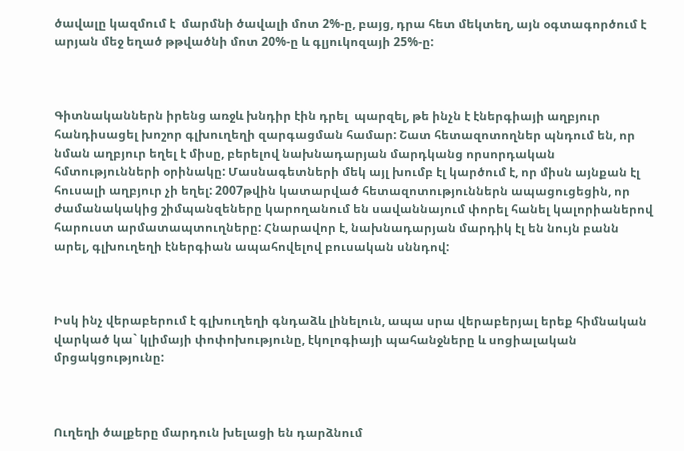ծավալը կազմում է  մարմնի ծավալի մոտ 2%-ը, բայց, դրա հետ մեկտեղ, այն օգտագործում է արյան մեջ եղած թթվածնի մոտ 20%-ը և գլյուկոզայի 25%-ը:



Գիտնականներն իրենց առջև խնդիր էին դրել  պարզել, թե ինչն է էներգիայի աղբյուր հանդիսացել խոշոր գլխուղեղի զարգացման համար: Շատ հետազոտողներ պնդում են, որ նման աղբյուր եղել է միսը, բերելով նախնադարյան մարդկանց որսորդական հմտությունների օրինակը: Մասնագետների մեկ այլ խումբ էլ կարծում է, որ միսն այնքան էլ հուսալի աղբյուր չի եղել: 2007թվին կատարված հետազոտություններն ապացուցեցին, որ ժամանակակից շիմպանզեները կարողանում են սավաննայում փորել հանել կալորիաներով հարուստ արմատապտուղները: Հնարավոր է, նախնադարյան մարդիկ էլ են նույն բանն արել, գլխուղեղի էներգիան ապահովելով բուսական սննդով:



Իսկ ինչ վերաբերում է գլխուղեղի գնդաձև լինելուն, ապա սրա վերաբերյալ երեք հիմնական վարկած կա` կլիմայի փոփոխությունը, էկոլոգիայի պահանջները և սոցիալական մրցակցությունը:



Ուղեղի ծալքերը մարդուն խելացի են դարձնում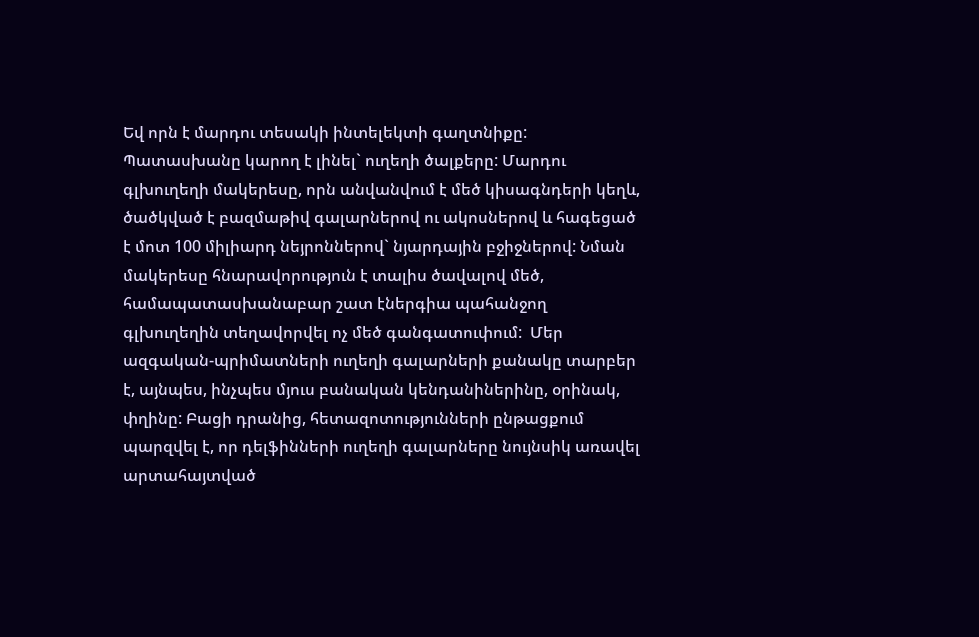Եվ որն է մարդու տեսակի ինտելեկտի գաղտնիքը: Պատասխանը կարող է լինել` ուղեղի ծալքերը: Մարդու գլխուղեղի մակերեսը, որն անվանվում է մեծ կիսագնդերի կեղև, ծածկված է բազմաթիվ գալարներով ու ակոսներով և հագեցած է մոտ 100 միլիարդ նեյրոններով` նյարդային բջիջներով: Նման մակերեսը հնարավորություն է տալիս ծավալով մեծ, համապատասխանաբար շատ էներգիա պահանջող գլխուղեղին տեղավորվել ոչ մեծ գանգատուփում:  Մեր ազգական-պրիմատների ուղեղի գալարների քանակը տարբեր է, այնպես, ինչպես մյուս բանական կենդանիներինը, օրինակ, փղինը: Բացի դրանից, հետազոտությունների ընթացքում պարզվել է, որ դելֆինների ուղեղի գալարները նույնսիկ առավել արտահայտված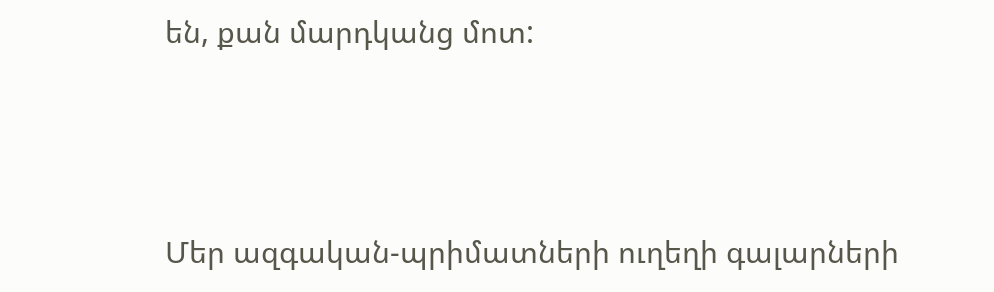են, քան մարդկանց մոտ:



Մեր ազգական-պրիմատների ուղեղի գալարների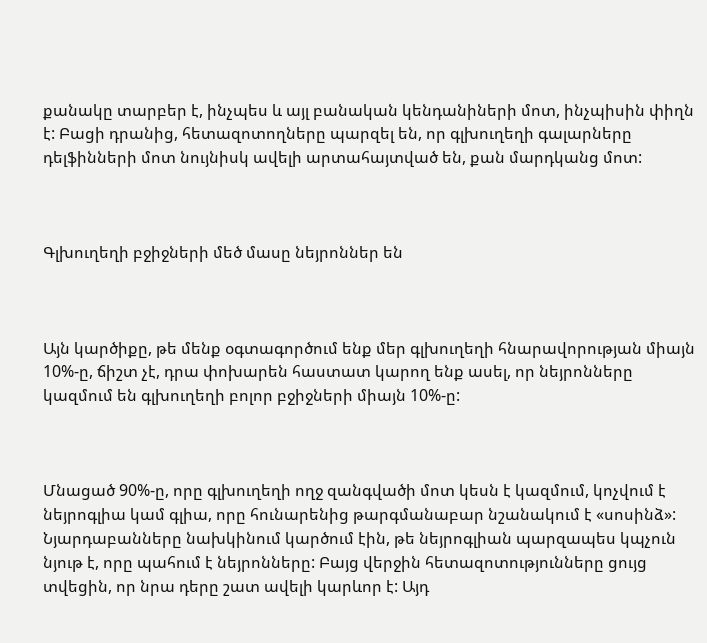քանակը տարբեր է, ինչպես և այլ բանական կենդանիների մոտ, ինչպիսին փիղն է: Բացի դրանից, հետազոտողները պարզել են, որ գլխուղեղի գալարները դելֆինների մոտ նույնիսկ ավելի արտահայտված են, քան մարդկանց մոտ:



Գլխուղեղի բջիջների մեծ մասը նեյրոններ են



Այն կարծիքը, թե մենք օգտագործում ենք մեր գլխուղեղի հնարավորության միայն 10%-ը, ճիշտ չէ, դրա փոխարեն հաստատ կարող ենք ասել, որ նեյրոնները կազմում են գլխուղեղի բոլոր բջիջների միայն 10%-ը:



Մնացած 90%-ը, որը գլխուղեղի ողջ զանգվածի մոտ կեսն է կազմում, կոչվում է նեյրոգլիա կամ գլիա, որը հունարենից թարգմանաբար նշանակում է «սոսինձ»: Նյարդաբանները նախկինում կարծում էին, թե նեյրոգլիան պարզապես կպչուն նյութ է, որը պահում է նեյրոնները: Բայց վերջին հետազոտությունները ցույց տվեցին, որ նրա դերը շատ ավելի կարևոր է: Այդ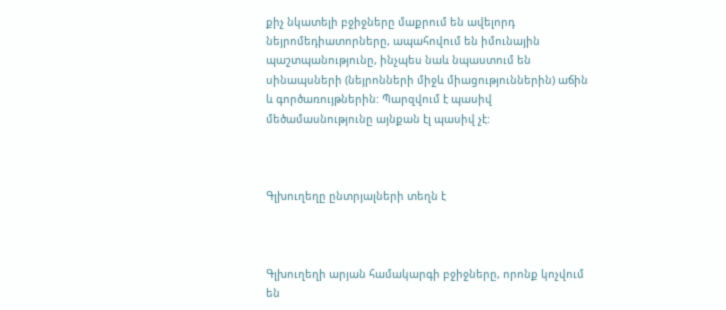քիչ նկատելի բջիջները մաքրում են ավելորդ նեյրոմեդիատորները, ապահովում են իմունային պաշտպանությունը, ինչպես նաև նպաստում են սինապսների (նեյրոնների միջև միացություններին) աճին և գործառույթներին: Պարզվում է պասիվ մեծամասնությունը այնքան էլ պասիվ չէ:



Գլխուղեղը ընտրյալների տեղն է



Գլխուղեղի արյան համակարգի բջիջները, որոնք կոչվում են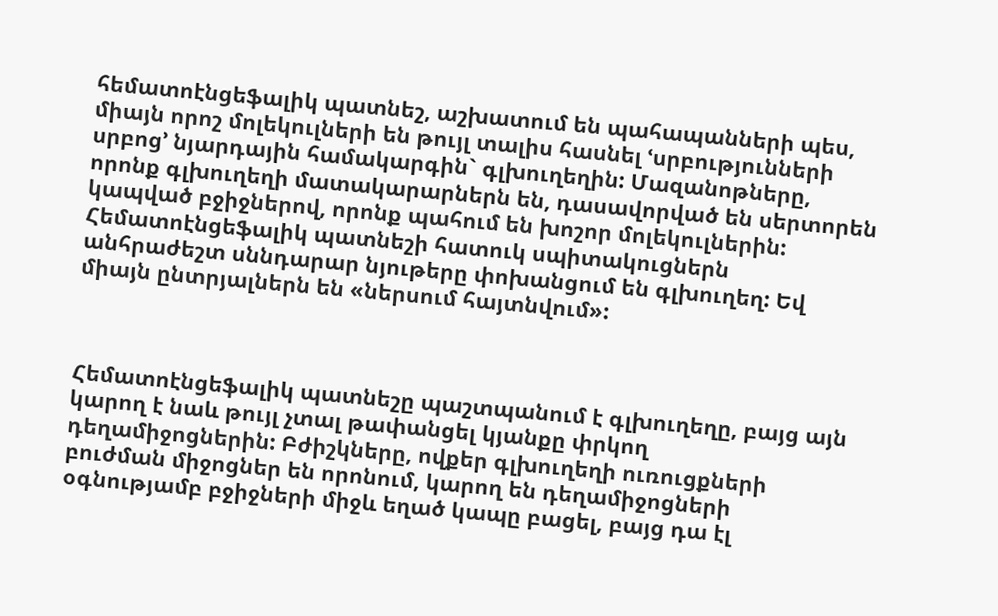հեմատոէնցեֆալիկ պատնեշ, աշխատում են պահապանների պես, միայն որոշ մոլեկուլների են թույլ տալիս հասնել ՙսրբությունների սրբոց՚ նյարդային համակարգին` գլխուղեղին: Մազանոթները, որոնք գլխուղեղի մատակարարներն են, դասավորված են սերտորեն կապված բջիջներով, որոնք պահում են խոշոր մոլեկուլներին: Հեմատոէնցեֆալիկ պատնեշի հատուկ սպիտակուցներն անհրաժեշտ սննդարար նյութերը փոխանցում են գլխուղեղ: Եվ միայն ընտրյալներն են «ներսում հայտնվում»:



Հեմատոէնցեֆալիկ պատնեշը պաշտպանում է գլխուղեղը, բայց այն կարող է նաև թույլ չտալ թափանցել կյանքը փրկող դեղամիջոցներին: Բժիշկները, ովքեր գլխուղեղի ուռուցքների բուժման միջոցներ են որոնում, կարող են դեղամիջոցների օգնությամբ բջիջների միջև եղած կապը բացել, բայց դա էլ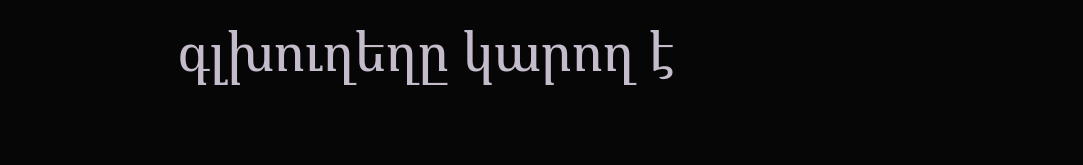գլխուղեղը կարող է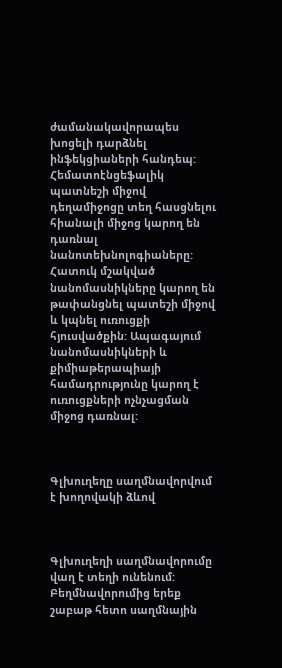ժամանակավորապես խոցելի դարձնել ինֆեկցիաների հանդեպ: Հեմատոէնցեֆալիկ պատնեշի միջով դեղամիջոցը տեղ հասցնելու հիանալի միջոց կարող են դառնալ նանոտեխնոլոգիաները: Հատուկ մշակված նանոմասնիկները կարող են թափանցնել պատեշի միջով և կպնել ուռուցքի հյուսվածքին: Ապագայում նանոմասնիկների և քիմիաթերապիայի համադրությունը կարող է ուռուցքների ոչնչացման միջոց դառնալ:



Գլխուղեղը սաղմնավորվում է խողովակի ձևով



Գլխուղեղի սաղմնավորումը վաղ է տեղի ունենում: Բեղմնավորումից երեք շաբաթ հետո սաղմնային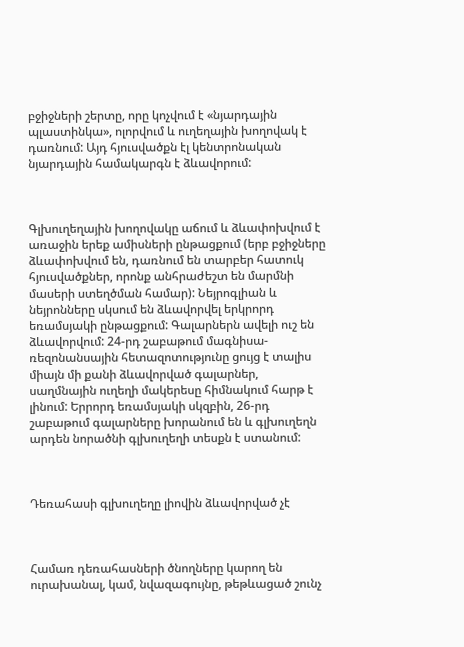բջիջների շերտը, որը կոչվում է «նյարդային պլաստինկա», ոլորվում և ուղեղային խողովակ է դառնում: Այդ հյուսվածքն էլ կենտրոնական նյարդային համակարգն է ձևավորում:



Գլխուղեղային խողովակը աճում և ձևափոխվում է առաջին երեք ամիսների ընթացքում (երբ բջիջները ձևափոխվում են, դառնում են տարբեր հատուկ հյուսվածքներ, որոնք անհրաժեշտ են մարմնի մասերի ստեղծման համար): Նեյրոգլիան և նեյրոնները սկսում են ձևավորվել երկրորդ եռամսյակի ընթացքում: Գալարներն ավելի ուշ են ձևավորվում: 24-րդ շաբաթում մագնիսա-ռեզոնանսային հետազոտությունը ցույց է տալիս  միայն մի քանի ձևավորված գալարներ, սաղմնային ուղեղի մակերեսը հիմնակում հարթ է լինում: Երրորդ եռամսյակի սկզբին, 26-րդ շաբաթում գալարները խորանում են և գլխուղեղն արդեն նորածնի գլխուղեղի տեսքն է ստանում:



Դեռահասի գլխուղեղը լիովին ձևավորված չէ



Համառ դեռահասների ծնողները կարող են ուրախանալ, կամ, նվազագույնը, թեթևացած շունչ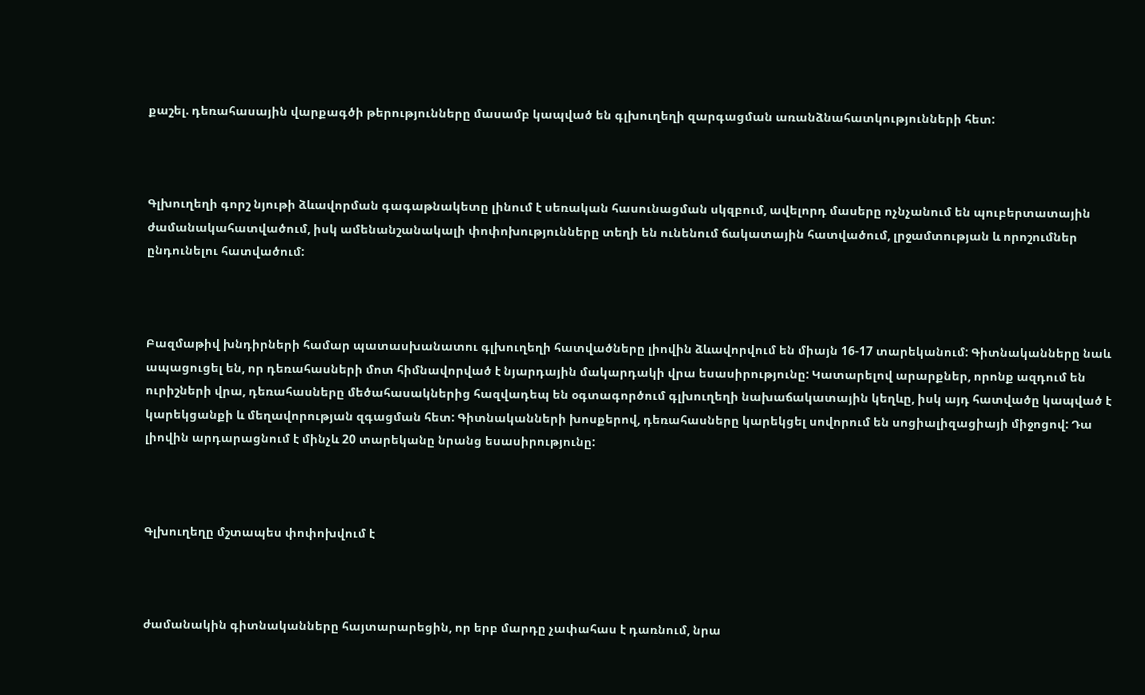քաշել. դեռահասային վարքագծի թերությունները մասամբ կապված են գլխուղեղի զարգացման առանձնահատկությունների հետ:



Գլխուղեղի գորշ նյութի ձևավորման գագաթնակետը լինում է սեռական հասունացման սկզբում, ավելորդ մասերը ոչնչանում են պուբերտատային ժամանակահատվածում, իսկ ամենանշանակալի փոփոխությունները տեղի են ունենում ճակատային հատվածում, լրջամտության և որոշումներ ընդունելու հատվածում:



Բազմաթիվ խնդիրների համար պատասխանատու գլխուղեղի հատվածները լիովին ձևավորվում են միայն 16-17 տարեկանում: Գիտնականները նաև ապացուցել են, որ դեռահասների մոտ հիմնավորված է նյարդային մակարդակի վրա եսասիրությունը: Կատարելով արարքներ, որոնք ազդում են ուրիշների վրա, դեռահասները մեծահասակներից հազվադեպ են օգտագործում գլխուղեղի նախաճակատային կեղևը, իսկ այդ հատվածը կապված է կարեկցանքի և մեղավորության զգացման հետ: Գիտնականների խոսքերով, դեռահասները կարեկցել սովորում են սոցիալիզացիայի միջոցով: Դա լիովին արդարացնում է մինչև 20 տարեկանը նրանց եսասիրությունը:



Գլխուղեղը մշտապես փոփոխվում է



ժամանակին գիտնականները հայտարարեցին, որ երբ մարդը չափահաս է դառնում, նրա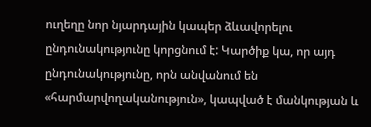ուղեղը նոր նյարդային կապեր ձևավորելու ընդունակությունը կորցնում է: Կարծիք կա, որ այդ ընդունակությունը, որն անվանում են «հարմարվողականություն», կապված է մանկության և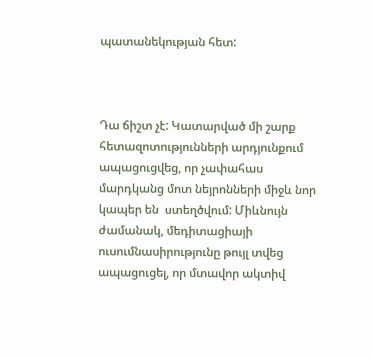պատանեկության հետ:



Դա ճիշտ չէ: Կատարված մի շարք  հետազոտությունների արդյունքում ապացուցվեց, որ չափահաս մարդկանց մոտ նեյրոնների միջև նոր կապեր են  ստեղծվում: Միևնույն ժամանակ, մեդիտացիայի ուսումնասիրությունը թույլ տվեց ապացուցել, որ մտավոր ակտիվ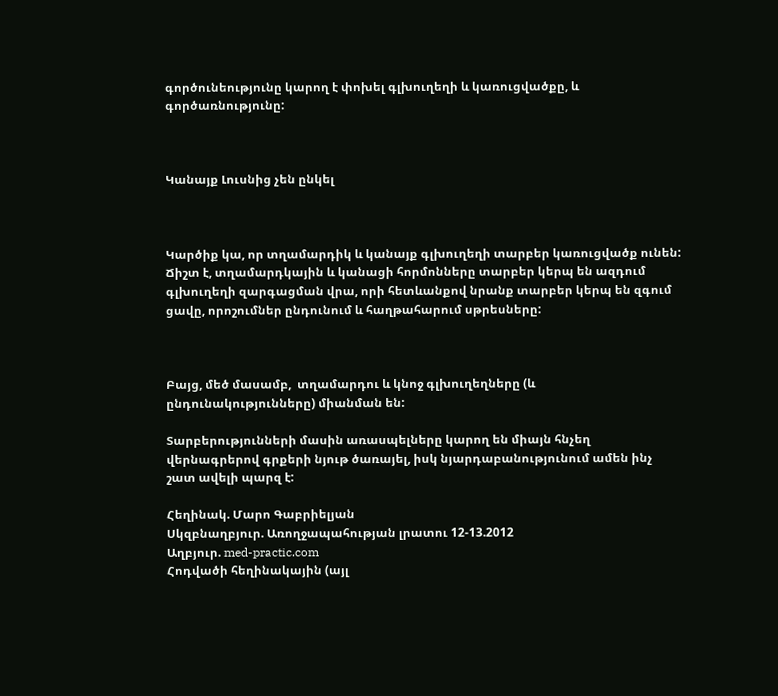գործունեությունը կարող է փոխել գլխուղեղի և կառուցվածքը, և գործառնությունը:



Կանայք Լուսնից չեն ընկել



Կարծիք կա, որ տղամարդիկ և կանայք գլխուղեղի տարբեր կառուցվածք ունեն: Ճիշտ է, տղամարդկային և կանացի հորմոնները տարբեր կերպ են ազդում գլխուղեղի զարգացման վրա, որի հետևանքով նրանք տարբեր կերպ են զգում ցավը, որոշումներ ընդունում և հաղթահարում սթրեսները:



Բայց, մեծ մասամբ,  տղամարդու և կնոջ գլխուղեղները (և ընդունակությունները) միանման են:

Տարբերությունների մասին առասպելները կարող են միայն հնչեղ վերնագրերով գրքերի նյութ ծառայել, իսկ նյարդաբանությունում ամեն ինչ շատ ավելի պարզ է:

Հեղինակ. Մարո Գաբրիելյան
Սկզբնաղբյուր. Առողջապահության լրատու 12-13.2012
Աղբյուր. med-practic.com
Հոդվածի հեղինակային (այլ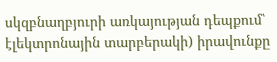սկզբնաղբյուրի առկայության դեպքում՝ էլեկտրոնային տարբերակի) իրավունքը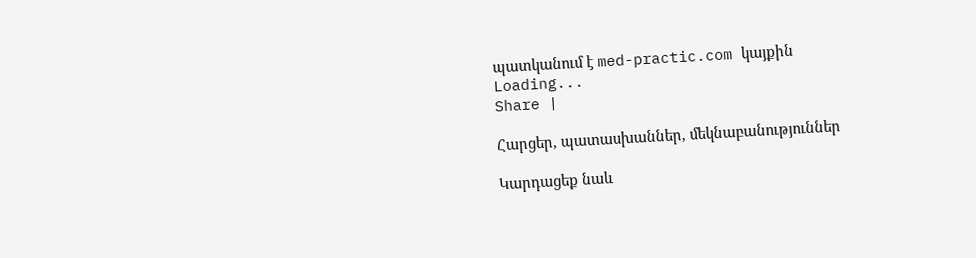պատկանում է med-practic.com կայքին
Loading...
Share |

Հարցեր, պատասխաններ, մեկնաբանություններ

Կարդացեք նաև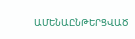ԱՄԵՆԱԸՆԹԵՐՑՎԱԾ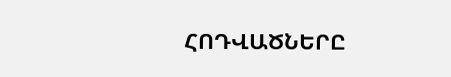ՀՈԴՎԱԾՆԵՐԸ